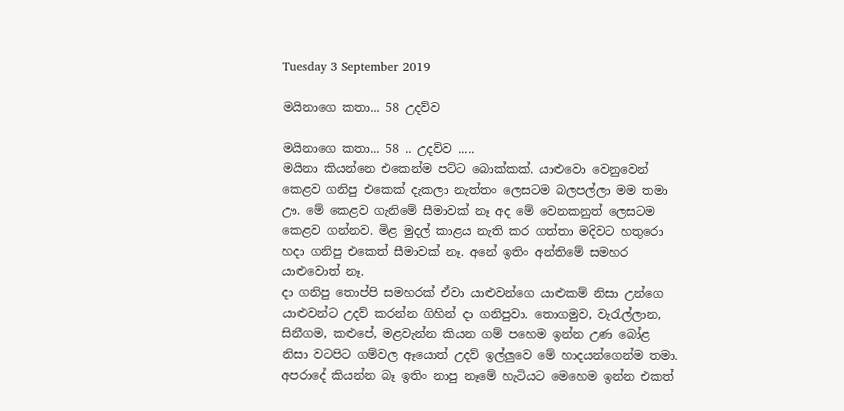Tuesday 3 September 2019

මයිනාගෙ කතා... 58 උදව්ව

මයිනාගෙ කතා... 58 .. උදව්ව .....
මයිනා කියන්නෙ එකෙන්ම පට්ට බොක්කක්. යාළුවො වෙනුවෙන් කෙළව ගනිපු එකෙක් දැකලා නැත්තං ලෙසටම බලපල්ලා මම තමා ඌ. මේ කෙළව ගැනිමේ සීමාවක් නෑ අද මේ වෙනකනුත් ලෙසටම කෙළව ගන්නව. මිළ මුදල් කාළය නැති කර ගත්තා මදිවට හතුරො හදා ගනිපු එකෙත් සීමාවක් නෑ. අනේ ඉතිං අන්තිමේ සමහර යාළුවොත් නෑ.
දා ගනිපු තොප්පි සමහරක් ඒවා යාළුවන්ගෙ යාළුකම් නිසා උන්ගෙ යාළුවන්ට උදව් කරන්න ගිහින් දා ගනිපුවා. තොගමුව, වැරැල්ලාන, සිනීගම, කළුපේ, මළවැන්න කියන ගම් පහෙම ඉන්න උණ බෝළ නිසා වටපිට ගම්වල ඈයොත් උදව් ඉල්ලුවෙ මේ හාදයන්ගෙන්ම තමා. අපරාදේ කියන්න බෑ ඉතිං නාපු නෑමේ හැටියට මෙහෙම ඉන්න එකත්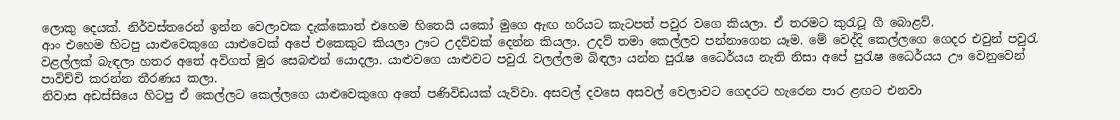ලොකු දෙයක්. නිර්වස්තරෙන් ඉන්න වෙලාවක දැක්කොත් එහෙම හිතෙයි යකෝ මුගෙ ඇඟ හරියට කැටපත් පවුර වගෙ කියලා. ඒ තරමට කුරැටූ ගී බොළව්.
ආං එහෙම හිටපු යාළුවෙකුගෙ යාළුවෙක් අපේ එකෙකුට කියලා ඌට උදව්වක් දෙන්න කියලා. උදව් තමා කෙල්ලව පන්නාගෙන යෑම. මේ වෙද්දි කෙල්ලගෙ ගෙදර එවුන් පවුරැ වළල්ලක් බැඳලා හතර අතේ අවිගත් මුර සෙබළුන් යොදලා. යාළුවගෙ යාළුවට පවුරැ වලල්ලම බිඳලා යන්න පුරැෂ ධෛර්යය නැති නිසා අපේ පුරැෂ ධෛර්යය ඌ වෙනුවෙන් පාවිච්චි කරන්න තීරණය කලා.
නිවාස අඩස්සියෙ හිටපු ඒ කෙල්ලට කෙල්ලගෙ යාළුවෙකුගෙ අතේ පණිවිඩයක් යැව්වා. අසවල් දවසෙ අසවල් වෙලාවට ගෙදරට හැරෙන පාර ළඟට එනවා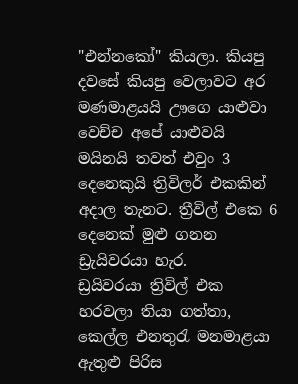"එන්නකෝ" කියලා. කියපු දවසේ කියපු වෙලාවට අර මණමාළයයි ඌගෙ යාළුවා වෙච්ච අපේ යාළුවයි මයිනයි තවත් එවුං 3 දෙනෙකුයි ත්‍රිවිලර් එකකින් අදාල තැනට. ත්‍රීවිල් එකෙ 6 දෙනෙක් මුළු ගනන ඩ්‍රැයිවරයා හැර.
ඩ්‍රයිවරයා ත්‍රිවිල් එක හරවලා තියා ගත්තා, කෙල්ල එනතුරැ මනමාළයා ඇතුළු පිරිස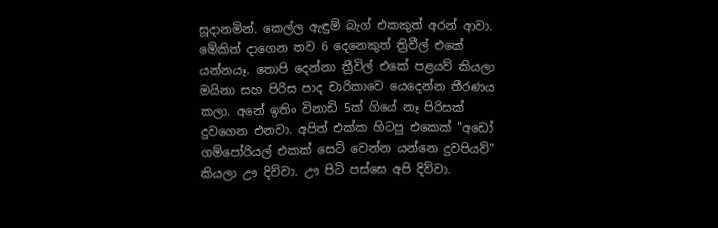සූදානමින්. කෙල්ල ඇඳුම් බැග් එකකුත් අරන් ආවා. මේකිත් දාගෙන තව 6 දෙනෙකුත් ත්‍රිවීල් එකේ යන්නයෑ. තොපි දෙන්නා ත්‍රීවිල් එකේ පළයව් කියලා මයිනා සහ පිරිස පාද චාරිකාවෙ යෙදෙන්න තීරණය කලා. අනේ ඉතිං විනාඩි 5ක් ගියේ නෑ පිරිසක් දුවගෙන එනවා. අපිත් එක්ක හිටපු එකෙක් "අඩෝ ගම්පෝරියල් එකක් සෙට් වෙන්න යන්නෙ දුවපියව්" කියලා ඌ දිව්වා. ඌ පිටි පස්සෙ අපි දිව්වා.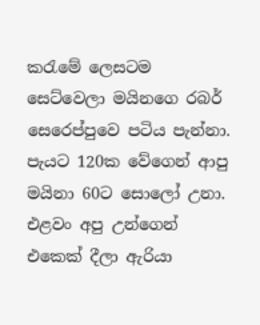කරැමේ ලෙසටම සෙට්වෙලා මයිනගෙ රබර් සෙරෙප්පුවෙ පටිය පැන්නා. පැයට 120ක වේගෙන් ආපු මයිනා 60ට සොලෝ උනා. එළවං අපු උන්ගෙන් එකෙක් දීලා ඇරියා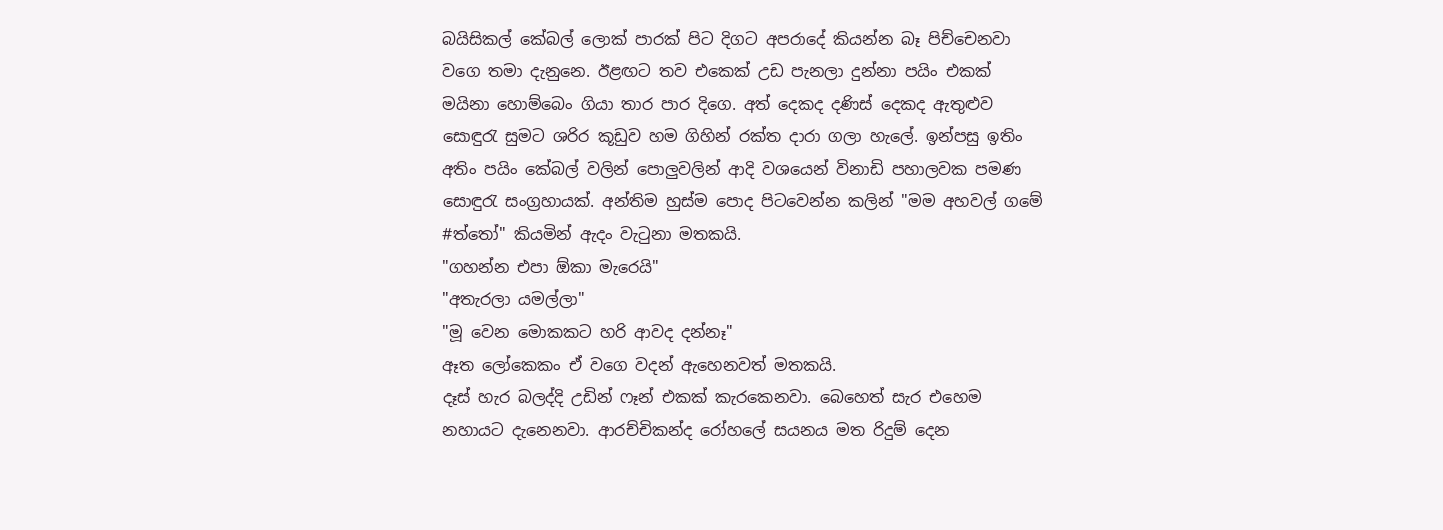බයිසිකල් කේබල් ලොක් පාරක් පිට දිගට අපරාදේ කියන්න බෑ පිච්චෙනවා වගෙ තමා දැනුනෙ. ඊළඟට තව එකෙක් උඩ පැනලා දුන්නා පයිං එකක් මයිනා හොම්බෙං ගියා තාර පාර දිගෙ. අත් දෙකද දණිස් දෙකද ඇතුළුව සොඳුරැ සුමට ශරිර කූඩුව හම ගිහින් රක්ත දාරා ගලා හැලේ. ඉන්පසු ඉතිං අතිං පයිං කේබල් වලින් පොලුවලින් ආදි වශයෙන් විනාඩි පහාලවක පමණ සොඳුරැ සංග්‍රහායක්. අන්තිම හුස්ම පොද පිටවෙන්න කලින් "මම අහවල් ගමේ #ත්තෝ" කියමින් ඇදං වැටුනා මතකයි.
"ගහන්න එපා ඕකා මැරෙයි"
"අතැරලා යමල්ලා"
"මූ වෙන මොකකට හරි ආවද දන්නෑ"
ඈත ලෝකෙකං ඒ වගෙ වදන් ඇහෙනවත් මතකයි.
දෑස් හැර බලද්දි උඩින් ෆෑන් එකක් කැරකෙනවා. බෙහෙත් සැර එහෙම නහායට දැනෙනවා. ආරච්චිකන්ද රෝහලේ සයනය මත රිදුම් දෙන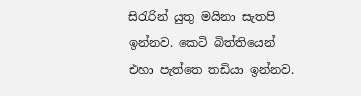සිරැරින් යුතු මයිනා සැතපි ඉන්නව. කෙටි බිත්තියෙන් එහා පැත්තෙ තඩියා ඉන්නව.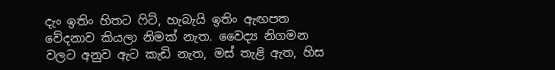දැං ඉතිං හිතට ෆිට්, හැබැයි ඉතිං ඇඟපත වේදනාව කියලා නිමක් නැත. වෛද්‍ය නිගමන වලට අනුව ඇට කැඩි නැත, මස් තැළි ඇත, හිස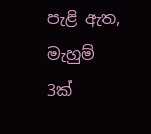පැළි ඇත, මැහුම් 3ක්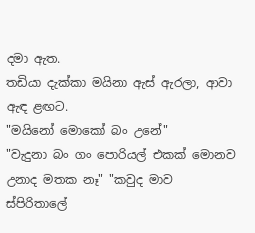දමා ඇත.
තඩියා දැක්කා මයිනා ඇස් ඇරලා, ආවා ඇඳ ළඟට.
"මයිනෝ මොකෝ බං උනේ"
"වැදුනා බං ගං පොරියල් එකක් මොනව උනාද මතක නෑ" "කවුද මාව ස්පිරිතාලේ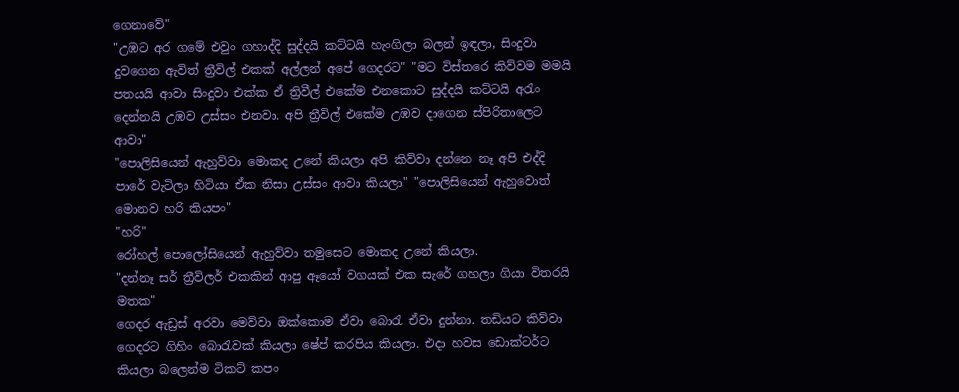ගෙනාවේ"
"උඹට අර ගමේ එවුං ගහාද්දි සුද්දයි කට්ටයි හැංගිලා බලන් ඉඳලා, සිංදුවා දුවගෙන ඇවිත් ත්‍රීවිල් එකක් අල්ලන් අපේ ගෙදරට" "මට විස්තරෙ කිව්වම මමයි පතයයි ආවා සිංදුවා එක්ක ඒ ත්‍රිවීල් එකේම එනකොට සුද්දයි කට්ටයි අරැං දෙන්නයි උඹව උස්සං එනවා. අපි ත්‍රීවිල් එකේම උඹව දාගෙන ස්පිරිතාලෙට ආවා"
"පොලිසියෙන් ඇහුව්වා මොකද උනේ කියලා අපි කිව්වා දන්නෙ නෑ අපි එද්දි පාරේ වැටිලා හිටියා ඒක නිසා උස්සං ආවා කියලා" "පොලිසියෙන් ඇහුවොත් මොනව හරි කියපං"
"හරි"
රෝහල් පොලෝසියෙන් ඇහුව්වා තමුසෙට මොකද උනේ කියලා.
"දන්නෑ සර් ත්‍රීවිලර් එකකින් ආපු ඈයෝ වගයක් එක සැරේ ගහලා ගියා විතරයි මතක"
ගෙදර ඇඩ්‍රස් අරවා මෙව්වා ඔක්කොම ඒවා බොරැ ඒවා දුන්නා. තඩියට කිව්වා ගෙදරට ගිහිං බොරැවක් කියලා ෂේප් කරපිය කියලා. එදා හවස ඩොක්ටර්ට කියලා බලෙන්ම ටිකට් කපං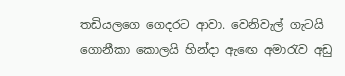තඩියලගෙ ගෙදරට ආවා. වෙනිවැල් ගැටයි ගොනීකා කොලයි හින්දා ඇඟෙ අමාරැව අඩු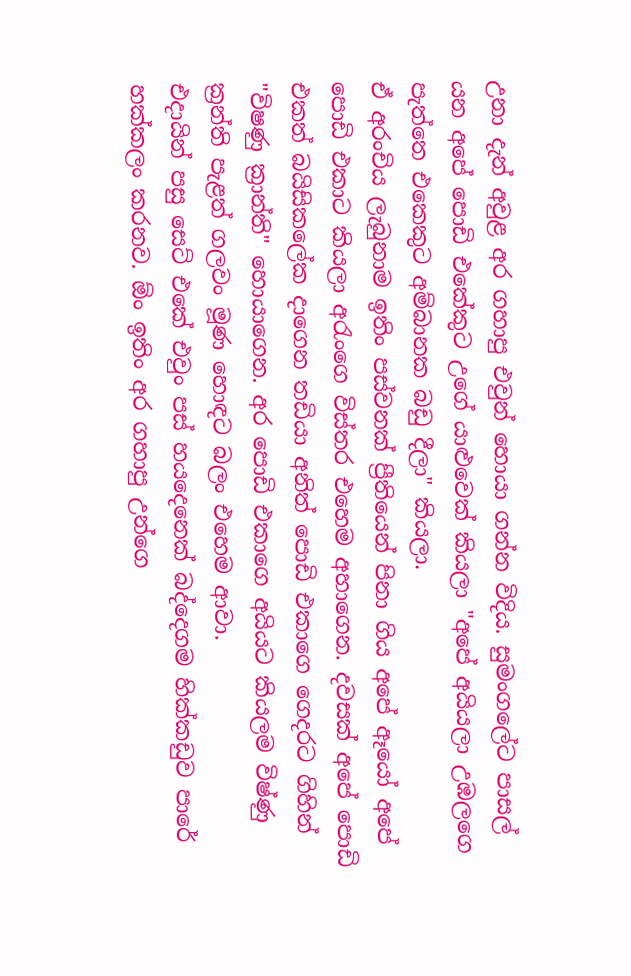උනා දැන් අවුළ අර ගහාපු එවුන් හොයා ගන්න විදිය. සුමංගලේට පාසල් යන අපේ පොඩි එකේකුට උගේ යාළුවෙක් කියලා "අපේ අයියලා උඹලගෙ පැත්තෙ එකෙකුට අම්බානක බඩු දීලා" කියලා.
ඒ අරංචිය ලැබුනාම ඉතිං පස්වනක් ප්‍රීතියෙන් පිනා ගිය අපේ ඈයෝ අපේ පොඩි එකාට කියලා අරැංගෙ විස්තර එහෙම අහාගෙන. දවසක් අපේ පොඩි එකත් බයිසිකලේක දාගෙන තඩියා අනිත් පොඩි එකාගෙ ගෙදරට ගිහින් "විෂණු ක්‍රාන්ති" හොයාගෙන. අර පොඩි එකාගෙ අයියට කියලම විෂ්ණු ක්‍රන්ති පැළත් ගලවං මූණ හොඳට බලං එහෙම ආවා.
එදායින් පසු සෙට් එකේ එවුං පස් හයදෙනෙක් බද්දෙගම හික්කඩුව පාරේ හක්කලං කරනව. ඕං ඉතිං අර ගහාපු උන්ගෙ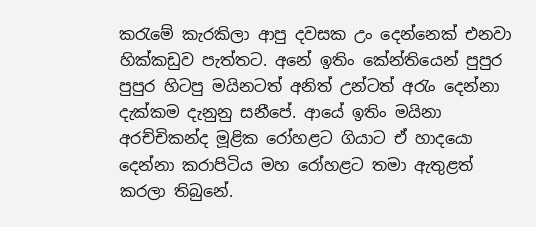කරැමේ කැරකිලා ආපු දවසක උං දෙන්නෙක් එනවා හික්කඩුව පැත්තට. අනේ ඉතිං කේන්තියෙන් පුපුර පුපුර හිටපු මයිනටත් අනිත් උන්ටත් අරැං දෙන්නා දැක්කම දැනුනු සනීපේ. ආයේ ඉතිං මයිනා අරච්චිකන්ද මූළික රෝහළට ගියාට ඒ හාදයො දෙන්නා කරාපිටිය මහ රෝහළට තමා ඇතුළත් කරලා තිබුනේ.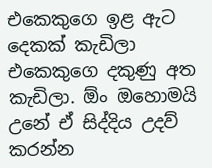එකෙකුගෙ ඉළ ඇට දෙකක් කැඩිලා එකෙකුගෙ දකුණු අත කැඩිලා. ඕං ඔහොමයි උනේ ඒ සිද්දිය උදව් කරන්න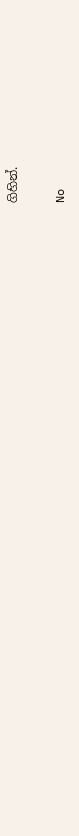ගිහින්.

No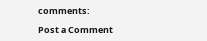comments:

Post a Comment